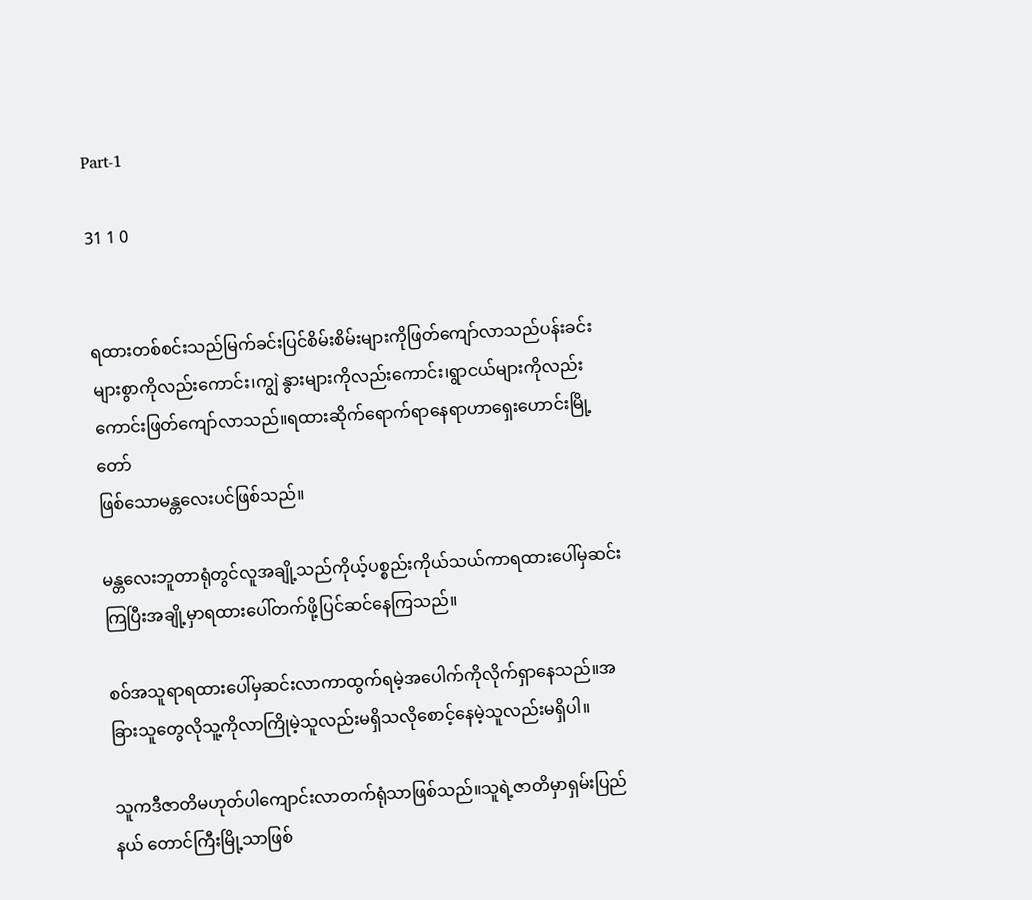Part-1

31 1 0


ရထားတစ်စင်းသည်မြက်ခင်းပြင်စိမ်းစိမ်းများကိုဖြတ်ကျော်လာသည်ပန်းခင်းများစွာကိုလည်းကောင်း၊ကျွဲ နွားများကိုလည်းကောင်း၊ရွာငယ်များကိုလည်းကောင်းဖြတ်ကျော်လာသည်။ရထားဆိုက်ရောက်ရာနေရာဟာရှေးဟောင်းမြို့တော်
ဖြစ်သောမန္တလေးပင်ဖြစ်သည်။

မန္တလေးဘူတာရုံတွင်လူအချို့သည်ကိုယ့်ပစ္စည်းကိုယ်သယ်ကာရထားပေါ်မှဆင်းကြပြီးအချို့မှာရထားပေါ်တက်ဖို့ပြင်ဆင်နေကြသည်။

စဝ်အသူရာရထားပေါ်မှဆင်းလာကာထွက်ရမဲ့အပေါက်ကိုလိုက်ရှာနေသည်။အခြားသူတွေလိုသူ့ကိုလာကြိုမဲ့သူလည်းမရှိသလိုစောင့်နေမဲ့သူလည်းမရှိပါ။

သူကဒီဇာတိမဟုတ်ပါကျောင်းလာတက်ရုံသာဖြစ်သည်။သူရဲ့ဇာတိမှာရှမ်းပြည်နယ် တောင်ကြီးမြို့သာဖြစ်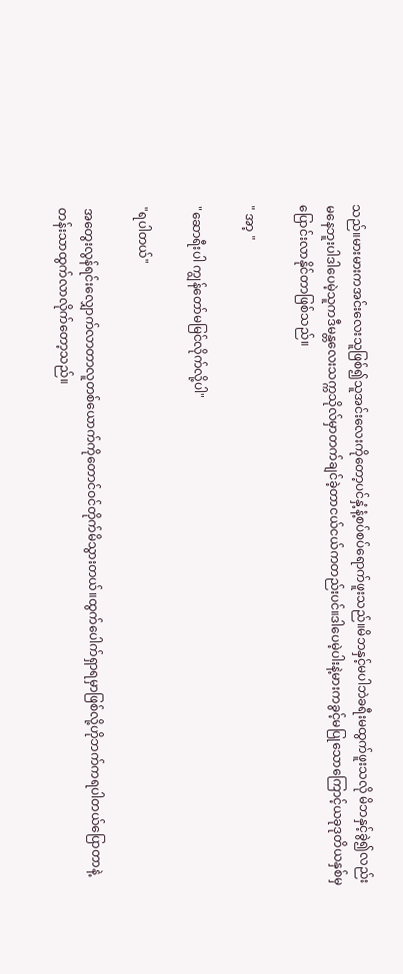သည်။မားမားကအင်းလေးသူဖြစ်၍သူအင်းလေးကိုတော့ပင်နှံ့နံ့စပ်စပ်ရောက်ဖူးသည်။မိဘနှင့်မပါဘဲခရီးမထွက်ဖူးသလို မိဘနှင့်ခွဲ၍လည်းမ‌နေဘူးပါဒါပေမဲ့သူကဒီမန္တလေးသက္ကသိုလ်မှာတက်ချင်ခဲ့တာငယ်ငယ်ကတည်းပင်။ဒါပေမဲ့ပါးနဲ့မားကခွင့်မပြု‌သောကြောင့်ယခုဒုတိယနှစ်မှပြောင်းလာနိုင်တာဖြစ်သည်။

" အာ့ "

"ဆောရီးပါ ကျွန်တော်မမြင်လိုက်လို့ပါ"

"ရပါတယ်"

အတွေးလွန်ရင်းလျှောက်လာတာလူတစ်ယောက်ကိုတောင်ဝင်တိုက်မိသွားတယ်။ထွက်ပေါက်ရှာရမှာဖြစ်လို့ဟိုဘက်ကရပါတယ်ပြောတာနဲ့တန်းသာထွက်လာလိုက်တော့သည်။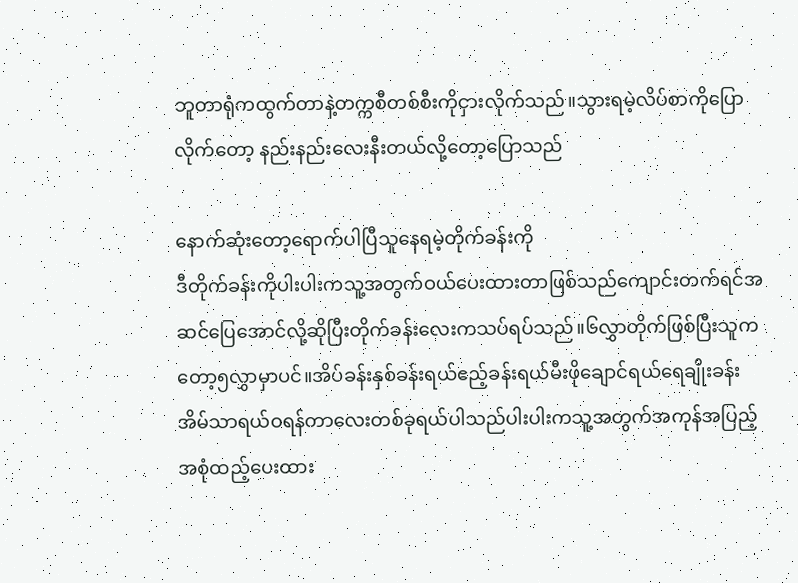ဘူတာရုံကထွက်တာနဲ့တက္ကစီတစ်စီးကိုငှားလိုက်သည်။သွားရမဲ့လိပ်စာကိုပြောလိုက်တော့ နည်းနည်းလေး‌နီးတယ်လို့တော့ပြောသည်

နောက်ဆုံးတော့ရောက်ပါပြီသူနေရမဲ့တိုက်ခန်းကို
ဒီတိုက်ခန်းကိုပါးပါးကသူ့အတွက်ဝယ်ပေးထားတာဖြစ်သည်ကျောင်းတက်ရင်အဆင်ပြေအောင်လို့ဆိုပြီးတိုက်ခန်းလေးကသပ်ရပ်သည်။၆လွှာတိုက်ဖြစ်ပြီးသူကတော့၅လွှာမှာပင်။အိပ်ခန်းနှစ်ခန်းရယ်ဧည့်ခန်းရယ်မီးဖိုချောင်ရယ်ရေချိုးခန်းအိမ်သာရယ်ဝရန်တာလေးတစ်ခုရယ်ပါသည်ပါးပါးကသူ့အတွက်အကုန်အပြည့်အစုံထည့်ပေးထား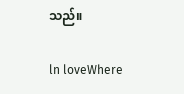သည်။

ln loveWhere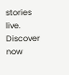stories live. Discover now